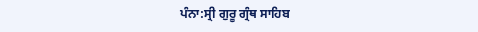ਪੰਨਾ:ਸ੍ਰੀ ਗੁਰੂ ਗ੍ਰੰਥ ਸਾਹਿਬ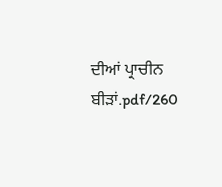ਦੀਆਂ ਪ੍ਰਾਚੀਨ ਬੀੜਾਂ.pdf/260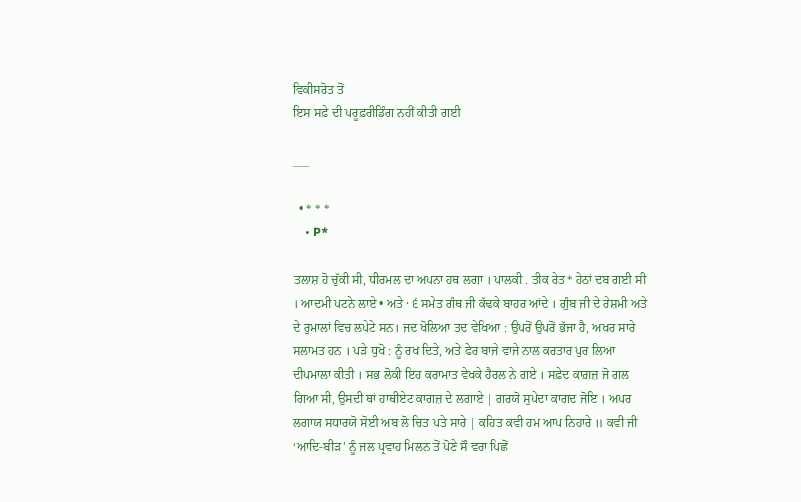ਵਿਕੀਸਰੋਤ ਤੋਂ
ਇਸ ਸਫ਼ੇ ਦੀ ਪਰੂਫ਼ਰੀਡਿੰਗ ਨਹੀਂ ਕੀਤੀ ਗਈ

___

  • * * *
    • P*

ਤਲਾਸ਼ ਹੋ ਚੁੱਕੀ ਸੀ, ਧੀਰਮਲ ਦਾ ਅਪਨਾ ਹਥ ਲਗਾ । ਪਾਲਕੀ . ਤੀਕ ਰੇਤ* ਹੇਠਾਂ ਦਬ ਗਈ ਸੀ । ਆਦਮੀ ਪਟਨੇ ਲਾਏ • ਅਤੇ · ੬ ਸਮੇਤ ਗੰਥ ਜੀ ਕੱਢਕੇ ਬਾਹਰ ਆਂਦੇ । ਗੁੰਬ ਜੀ ਦੇ ਰੇਸ਼ਮੀ ਅਤੇ ਦੇ ਰੁਮਾਲਾਂ ਵਿਚ ਲਪੇਟੇ ਸਨ। ਜਦ ਖੋਲਿਆ ਤਦ ਵੇਖਿਆ : ਉਪਰੋਂ ਉਪਰੋਂ ਭੱਜਾ ਹੈ, ਅਖਰ ਸਾਰੇ ਸਲਾਮਤ ਹਨ । ਪੜੇ ਧੁਖੋ : ਨੂੰ ਰਖ ਦਿਤੇ, ਅਤੇ ਫੇਰ ਬਾਜੇ ਵਾਜੇ ਨਾਲ ਕਰਤਾਰ ਪੁਰ ਲਿਆ ਦੀਪਮਾਲਾ ਕੀਤੀ । ਸਭ ਲੋਕੀ ਇਹ ਕਰਾਮਾਤ ਵੇਖਕੇ ਹੈਰਲ ਨੇ ਗਏ । ਸਫ਼ੇਦ ਕਾਗ਼ਜ਼ ਜੋ ਗਲ ਗਿਆ ਸੀ, ਉਸਦੀ ਥਾਂ ਹਾਥੀਏਟ ਕਾਗਜ਼ ਦੇ ਲਗਾਏ | ਗਰਯੋ ਸੁਪੇਦਾ ਕਾਗਦ ਜੋਇ । ਅਪਰ ਲਗਾਯ ਸਧਾਰਯੋ ਸੋਈ ਅਬ ਲੋ ਚਿਤ ਪਤੇ ਸਾਰੇ | ਕਹਿਤ ਕਵੀ ਹਮ ਆਪ ਨਿਹਾਰੇ ॥ ਕਵੀ ਜੀ ‘ਆਦਿ-ਬੀੜ' ਨੂੰ ਜਲ ਪ੍ਰਵਾਹ ਮਿਲਨ ਤੋਂ ਪੋਣੇ ਸੌ ਵਰਾ ਪਿਛੋਂ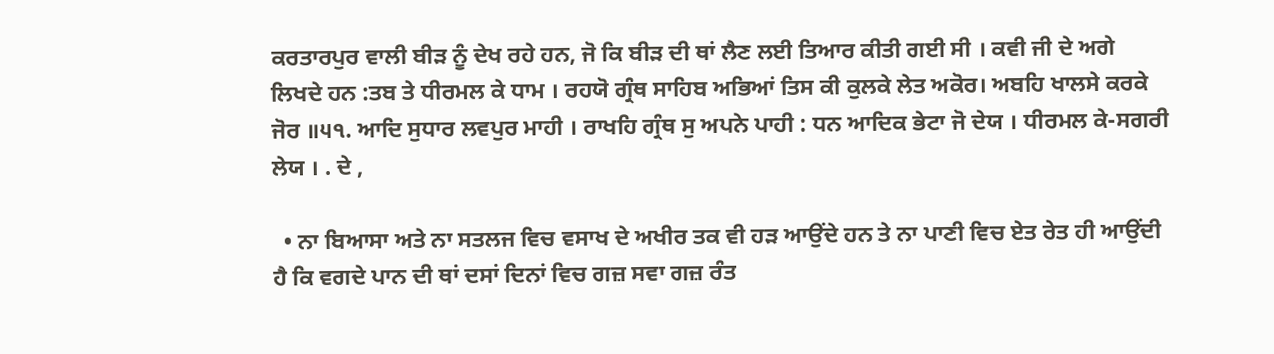ਕਰਤਾਰਪੁਰ ਵਾਲੀ ਬੀੜ ਨੂੰ ਦੇਖ ਰਹੇ ਹਨ, ਜੋ ਕਿ ਬੀੜ ਦੀ ਥਾਂ ਲੈਣ ਲਈ ਤਿਆਰ ਕੀਤੀ ਗਈ ਸੀ । ਕਵੀ ਜੀ ਦੇ ਅਗੇ ਲਿਖਦੇ ਹਨ :ਤਬ ਤੇ ਧੀਰਮਲ ਕੇ ਧਾਮ । ਰਹਯੋ ਗ੍ਰੰਥ ਸਾਹਿਬ ਅਭਿਆਂ ਤਿਸ ਕੀ ਕੁਲਕੇ ਲੇਤ ਅਕੋਰ। ਅਬਹਿ ਖਾਲਸੇ ਕਰਕੇ ਜੋਰ ॥੫੧. ਆਦਿ ਸੁਧਾਰ ਲਵਪੁਰ ਮਾਹੀ । ਰਾਖਹਿ ਗ੍ਰੰਥ ਸੁ ਅਪਨੇ ਪਾਹੀ : ਧਨ ਆਦਿਕ ਭੇਟਾ ਜੋ ਦੇਯ । ਧੀਰਮਲ ਕੇ-ਸਗਰੀ ਲੇਯ । . ਦੇ ,

  • ਨਾ ਬਿਆਸਾ ਅਤੇ ਨਾ ਸਤਲਜ ਵਿਚ ਵਸਾਖ ਦੇ ਅਖੀਰ ਤਕ ਵੀ ਹੜ ਆਉਂਦੇ ਹਨ ਤੇ ਨਾ ਪਾਣੀ ਵਿਚ ਏਤ ਰੇਤ ਹੀ ਆਉਂਦੀ ਹੈ ਕਿ ਵਗਦੇ ਪਾਨ ਦੀ ਥਾਂ ਦਸਾਂ ਦਿਨਾਂ ਵਿਚ ਗਜ਼ ਸਵਾ ਗਜ਼ ਰੰਤ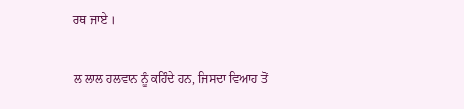ਰਥ ਜਾਏ ।

ਲ ਲਾਲ ਹਲਵਾਨ ਨੂੰ ਕਹਿੰਦੇ ਹਨ, ਜਿਸਦਾ ਵਿਆਹ ਤੋਂ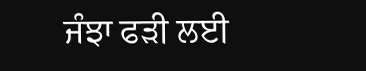ਜੰਝਾ ਫੜੀ ਲਈ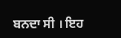ਬਨਦਾ ਸੀ । ਇਹ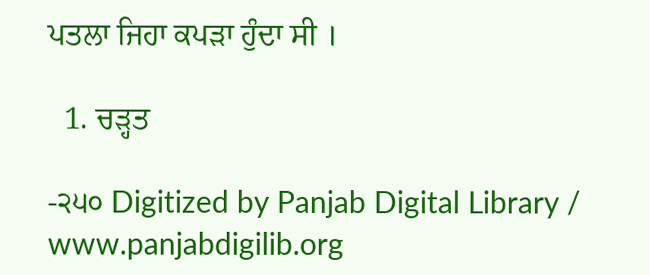ਪਤਲਾ ਜਿਹਾ ਕਪੜਾ ਹੁੰਦਾ ਸੀ ।

  1. ਚੜ੍ਹਤ

-੨੫੦ Digitized by Panjab Digital Library / www.panjabdigilib.org